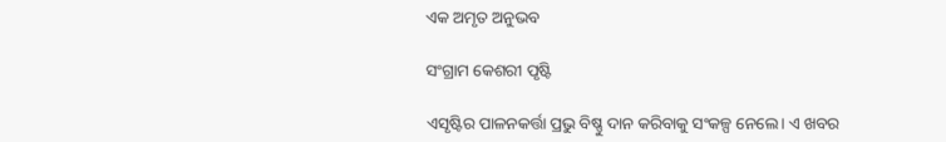ଏକ ଅମୃତ ଅନୁଭବ

ସଂଗ୍ରାମ କେଶରୀ ପୃଷ୍ଟି

ଏସୃଷ୍ଟିର ପାଳନକର୍ତ୍ତା ପ୍ରଭୁ ବିଷ୍ଣୁ ଦାନ କରିବାକୁ ସଂକଳ୍ପ ନେଲେ। ଏ ଖବର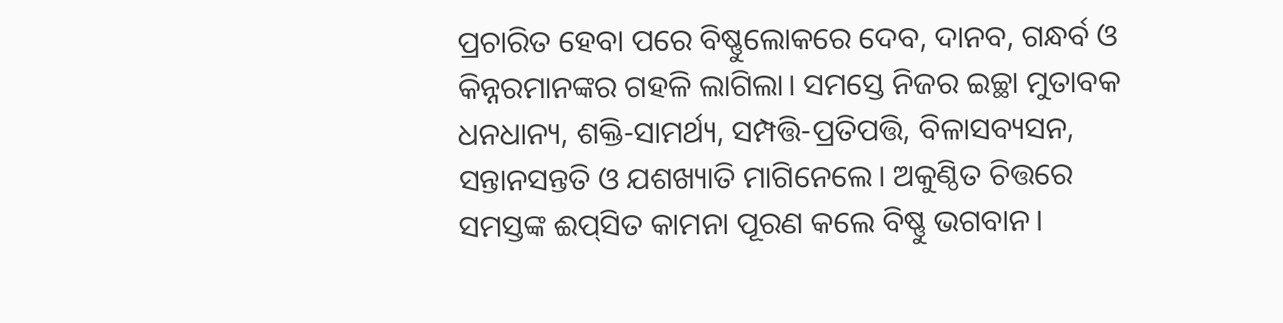ପ୍ରଚାରିତ ହେବା ପରେ ବିଷ୍ଣୁଲୋକରେ ଦେବ, ଦାନବ, ଗନ୍ଧର୍ବ ଓ କିନ୍ନରମାନଙ୍କର ଗହଳି ଲାଗିଲା। ସମସ୍ତେ ନିଜର ଇଚ୍ଛା ମୁତାବକ ଧନଧାନ୍ୟ, ଶକ୍ତି-ସାମର୍ଥ୍ୟ, ସମ୍ପତ୍ତି-ପ୍ରତିପତ୍ତି, ବିଳାସବ୍ୟସନ, ସନ୍ତାନସନ୍ତତି ଓ ଯଶଖ୍ୟାତି ମାଗିନେଲେ। ଅକୁଣ୍ଠିତ ଚିତ୍ତରେ ସମସ୍ତଙ୍କ ଈପ୍‌ସିତ କାମନା ପୂରଣ କଲେ ବିଷ୍ଣୁ ଭଗବାନ।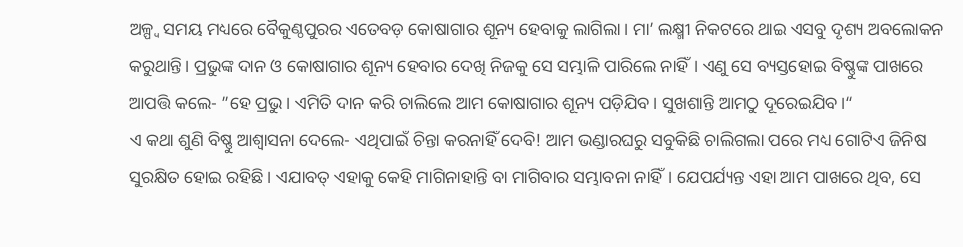ଅଳ୍ପ୍ବ ସମୟ ମଧ୍ୟରେ ବୈକୁଣ୍ଠପୁରର ଏତେବଡ଼ କୋଷାଗାର ଶୂନ୍ୟ ହେବାକୁ ଲାଗିଲା। ମା’ ଲକ୍ଷ୍ମୀ ନିକଟରେ ଥାଇ ଏସବୁ ଦୃଶ୍ୟ ଅବଲୋକନ କରୁଥାନ୍ତି। ପ୍ରଭୁଙ୍କ ଦାନ ଓ କୋଷାଗାର ଶୂନ୍ୟ ହେବାର ଦେଖି ନିଜକୁ ସେ ସମ୍ଭାଳି ପାରିଲେ ନାହିଁ। ଏଣୁ ସେ ବ୍ୟସ୍ତହୋଇ ବିଷ୍ଣୁଙ୍କ ପାଖରେ ଆପତ୍ତି କଲେ- ”ହେ ପ୍ରଭୁ। ଏମିତି ଦାନ କରି ଚାଲିଲେ ଆମ କୋଷାଗାର ଶୂନ୍ୟ ପଡ଼ିଯିବ। ସୁଖଶାନ୍ତି ଆମଠୁ ଦୂରେଇଯିବ।“
ଏ କଥା ଶୁଣି ବିଷ୍ଣୁ ଆଶ୍ୱାସନା ଦେଲେ- ଏଥିପାଇଁ ଚିନ୍ତା କରନାହିଁ ଦେବି! ଆମ ଭଣ୍ଡାରଘରୁ ସବୁକିଛି ଚାଲିଗଲା ପରେ ମଧ୍ୟ ଗୋଟିଏ ଜିନିଷ ସୁରକ୍ଷିତ ହୋଇ ରହିଛି। ଏଯାବତ୍‌ ଏହାକୁ କେହି ମାଗିନାହାନ୍ତି ବା ମାଗିବାର ସମ୍ଭାବନା ନାହିଁ। ଯେପର୍ଯ୍ୟନ୍ତ ଏହା ଆମ ପାଖରେ ଥିବ, ସେ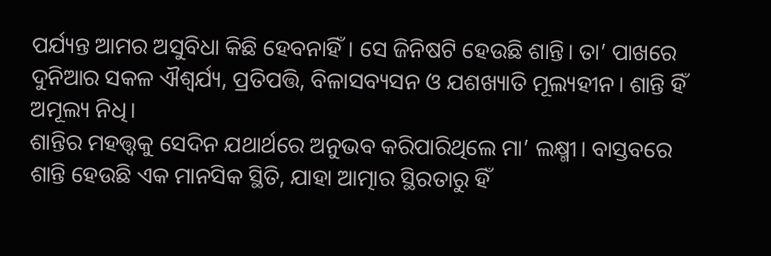ପର୍ଯ୍ୟନ୍ତ ଆମର ଅସୁବିଧା କିଛି ହେବନାହିଁ। ସେ ଜିନିଷଟି ହେଉଛି ଶାନ୍ତି। ତା’ ପାଖରେ ଦୁନିଆର ସକଳ ଐଶ୍ୱର୍ଯ୍ୟ, ପ୍ରତିପତ୍ତି, ବିଳାସବ୍ୟସନ ଓ ଯଶଖ୍ୟାତି ମୂଲ୍ୟହୀନ। ଶାନ୍ତି ହିଁ ଅମୂଲ୍ୟ ନିଧି।
ଶାନ୍ତିର ମହତ୍ତ୍ୱକୁ ସେଦିନ ଯଥାର୍ଥରେ ଅନୁଭବ କରିପାରିଥିଲେ ମା’ ଲକ୍ଷ୍ମୀ। ବାସ୍ତବରେ ଶାନ୍ତି ହେଉଛି ଏକ ମାନସିକ ସ୍ଥିତି, ଯାହା ଆତ୍ମାର ସ୍ଥିରତାରୁ ହିଁ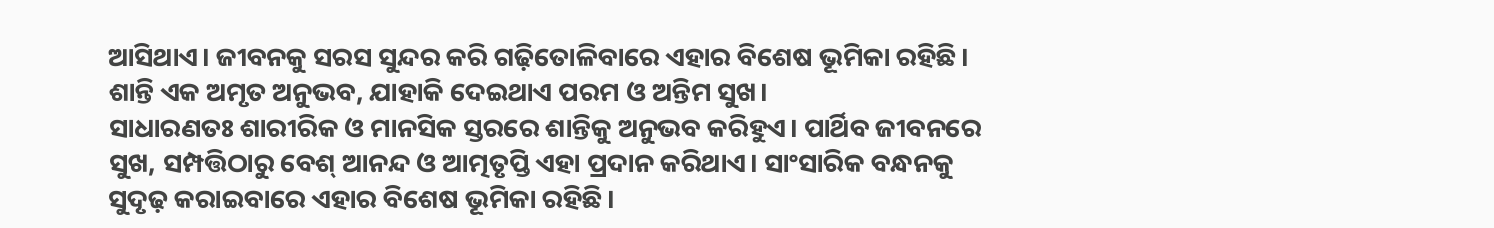ଆସିଥାଏ। ଜୀବନକୁ ସରସ ସୁନ୍ଦର କରି ଗଢ଼ିତୋଳିବାରେ ଏହାର ବିଶେଷ ଭୂମିକା ରହିଛି। ଶାନ୍ତି ଏକ ଅମୃତ ଅନୁଭବ, ଯାହାକି ଦେଇଥାଏ ପରମ ଓ ଅନ୍ତିମ ସୁଖ।
ସାଧାରଣତଃ ଶାରୀରିକ ଓ ମାନସିକ ସ୍ତରରେ ଶାନ୍ତିକୁ ଅନୁଭବ କରିହୁଏ। ପାର୍ଥିବ ଜୀବନରେ ସୁଖ, ସମ୍ପତ୍ତିଠାରୁ ବେଶ୍‌ ଆନନ୍ଦ ଓ ଆତ୍ମତୃପ୍ତି ଏହା ପ୍ରଦାନ କରିଥାଏ। ସାଂସାରିକ ବନ୍ଧନକୁ ସୁଦୃଢ଼ କରାଇବାରେ ଏହାର ବିଶେଷ ଭୂମିକା ରହିଛି।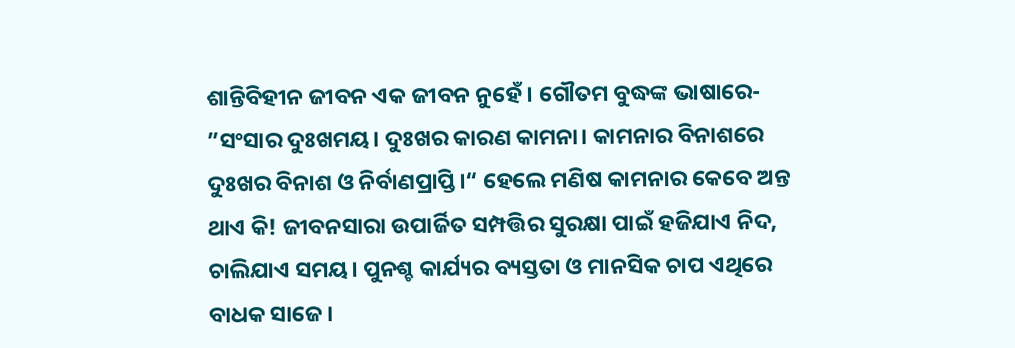ଶାନ୍ତିବିହୀନ ଜୀବନ ଏକ ଜୀବନ ନୁହେଁ। ଗୌତମ ବୁଦ୍ଧଙ୍କ ଭାଷାରେ- ”ସଂସାର ଦୁଃଖମୟ। ଦୁଃଖର କାରଣ କାମନା। କାମନାର ବିନାଶରେ ଦୁଃଖର ବିନାଶ ଓ ନିର୍ବାଣପ୍ରାପ୍ତି।“ ହେଲେ ମଣିଷ କାମନାର କେବେ ଅନ୍ତ ଥାଏ କି! ଜୀବନସାରା ଉପାର୍ଜିତ ସମ୍ପତ୍ତିର ସୁରକ୍ଷା ପାଇଁ ହଜିଯାଏ ନିଦ, ଚାଲିଯାଏ ସମୟ। ପୁନଶ୍ଚ କାର୍ଯ୍ୟର ବ୍ୟସ୍ତତା ଓ ମାନସିକ ଚାପ ଏଥିରେ ବାଧକ ସାଜେ।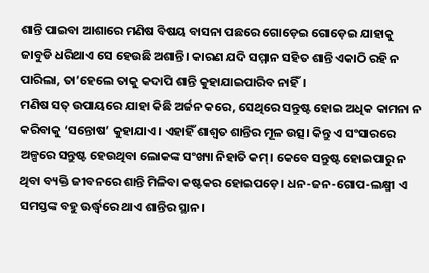ଶାନ୍ତି ପାଇବା ଆଶାରେ ମଣିଷ ବିଷୟ ବାସନା ପଛରେ ଗୋଡ଼େଇ ଗୋଡ଼େଇ ଯାହାକୁ ଜାବୁଡି ଧରିଥାଏ ସେ ହେଉଛି ଅଶାନ୍ତି। କାରଣ ଯଦି ସମ୍ମାନ ସହିତ ଶାନ୍ତି ଏକାଠି ରହି ନ ପାରିଲା, ତା’ହେଲେ ତାକୁ କଦାପି ଶାନ୍ତି କୁହାଯାଇପାରିବ ନାହିଁ।
ମଣିଷ ସତ୍‌ ଉପାୟରେ ଯାହା କିଛି ଅର୍ଜନ କରେ, ସେଥିରେ ସନ୍ତୁଷ୍ଟ ହୋଇ ଅଧିକ କାମନା ନ କରିବାକୁ ‘ସନ୍ତୋଷ’ କୁହାଯାଏ। ଏହାହିଁ ଶାଶ୍ୱତ ଶାନ୍ତିର ମୂଳ ଉତ୍ସ। କିନ୍ତୁ ଏ ସଂସାରରେ ଅଳ୍ପରେ ସନ୍ତୁଷ୍ଟ ହେଉଥିବା ଲୋକଙ୍କ ସଂଖ୍ୟା ନିହାତି କମ୍‌। କେବେ ସନ୍ତୁଷ୍ଟ ହୋଇପାରୁ ନ ଥିବା ବ୍ୟକ୍ତି ଜୀବନରେ ଶାନ୍ତି ମିଳିବା କଷ୍ଟକର ହୋଇପଡ଼େ। ଧନ-ଜନ-ଗୋପ-ଲକ୍ଷ୍ମୀ ଏ ସମସ୍ତଙ୍କ ବହୁ ଊର୍ଦ୍ଧ୍ୱରେ ଥାଏ ଶାନ୍ତିର ସ୍ଥାନ।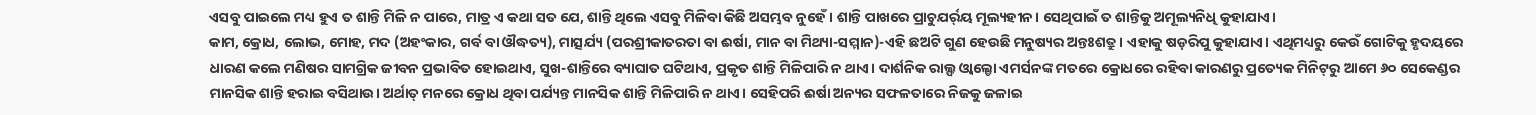ଏସବୁ ପାଇଲେ ମଧ୍ୟ ହୁଏ ତ ଶାନ୍ତି ମିଳି ନ ପାରେ, ମାତ୍ର ଏ କଥା ସତ ଯେ, ଶାନ୍ତି ଥିଲେ ଏସବୁ ମିଳିବା କିଛି ଅସମ୍ଭବ ନୁହେଁ। ଶାନ୍ତି ପାଖରେ ପ୍ରାଚୁଯର୍ର୍‌ୟ ମୂଲ୍ୟହୀନ। ସେଥିପାଇଁ ତ ଶାନ୍ତିକୁ ଅମୂଲ୍ୟନିଧି କୁହାଯାଏ।
କାମ, କ୍ରୋଧ, ଲୋଭ, ମୋହ, ମଦ (ଅହଂକାର, ଗର୍ବ ବା ଔଦ୍ଧତ୍ୟ), ମାତ୍ସର୍ଯ୍ୟ (ପରଶ୍ରୀକାତରତା ବା ଈର୍ଷା, ମାନ ବା ମିଥ୍ୟା-ସମ୍ମାନ)-ଏହି ଛଅଟି ଗୁଣ ହେଉଛି ମନୁଷ୍ୟର ଅନ୍ତଃଶତ୍ରୁ। ଏହାକୁ ଷଡ଼ରିପୁ କୁହାଯାଏ। ଏଥିମଧ୍ୟରୁ କେଉଁ ଗୋଟିକୁ ହୃଦୟରେ ଧାରଣ କଲେ ମଣିଷର ସାମଗ୍ରିକ ଜୀବନ ପ୍ରଭାବିତ ହୋଇଥାଏ, ସୁଖ-ଶାନ୍ତିରେ ବ୍ୟାଘାତ ଘଟିଥାଏ, ପ୍ରକୃତ ଶାନ୍ତି ମିଳିପାରି ନ ଥାଏ। ଦାର୍ଶନିକ ରାଲ୍ଫ ଓ୍ବାଲ୍ଡୋ ଏମର୍ସନଙ୍କ ମତରେ କ୍ରୋଧରେ ରହିବା କାରଣରୁ ପ୍ରତ୍ୟେକ ମିନିଟ୍‌ରୁ ଆମେ ୬୦ ସେକେଣ୍ଡର ମାନସିକ ଶାନ୍ତି ହରାଇ ବସିଥାଉ। ଅର୍ଥାତ୍‌ ମନରେ କ୍ରୋଧ ଥିବା ପର୍ଯ୍ୟନ୍ତ ମାନସିକ ଶାନ୍ତି ମିଳିପାରି ନ ଥାଏ। ସେହିପରି ଈର୍ଷା ଅନ୍ୟର ସଫଳତାରେ ନିଜକୁ ଜଳାଇ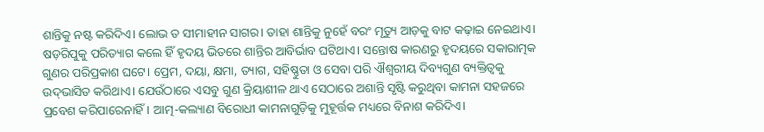ଶାନ୍ତିକୁ ନଷ୍ଟ କରିଦିଏ। ଲୋଭ ତ ସୀମାହୀନ ସାଗର। ତାହା ଶାନ୍ତିକୁ ନୁହେଁ ବରଂ ମୃତ୍ୟୁ ଆଡ଼କୁ ବାଟ କଢ଼ାଇ ନେଇଥାଏ।
ଷଡ଼ରିପୁକୁ ପରିତ୍ୟାଗ କଲେ ହିଁ ହୃଦୟ ଭିତରେ ଶାନ୍ତିର ଆବିର୍ଭାବ ଘଟିଥାଏ। ସନ୍ତୋଷ କାରଣରୁ ହୃଦୟରେ ସକାରାତ୍ମକ ଗୁଣର ପରିପ୍ରକାଶ ଘଟେ। ପ୍ରେମ, ଦୟା, କ୍ଷମା, ତ୍ୟାଗ, ସହିଷ୍ଣୁତା ଓ ସେବା ପରି ଐଶ୍ୱରୀୟ ଦିବ୍ୟଗୁଣ ବ୍ୟକ୍ତିତ୍ୱକୁ ଉଦ୍‌ଭାସିତ କରିଥାଏ। ଯେଉଁଠାରେ ଏସବୁ ଗୁଣ କ୍ରିୟାଶୀଳ ଥାଏ ସେଠାରେ ଅଶାନ୍ତି ସୃଷ୍ଟି କରୁଥିବା କାମନା ସହଜରେ ପ୍ରବେଶ କରିପାରେନାହିଁ। ଆତ୍ମ-କଲ୍ୟାଣ ବିରୋଧୀ କାମନାଗୁଡ଼ିକୁ ମୁହୂର୍ତ୍ତକ ମଧ୍ୟରେ ବିନାଶ କରିଦିଏ।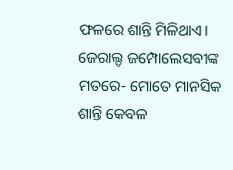ଫଳରେ ଶାନ୍ତି ମିଳିଥାଏ। ଜେରାଲ୍ଡ ଜମ୍ପୋଲେସବୀଙ୍କ ମତରେ- ମୋତେ ମାନସିକ ଶାନ୍ତି କେବଳ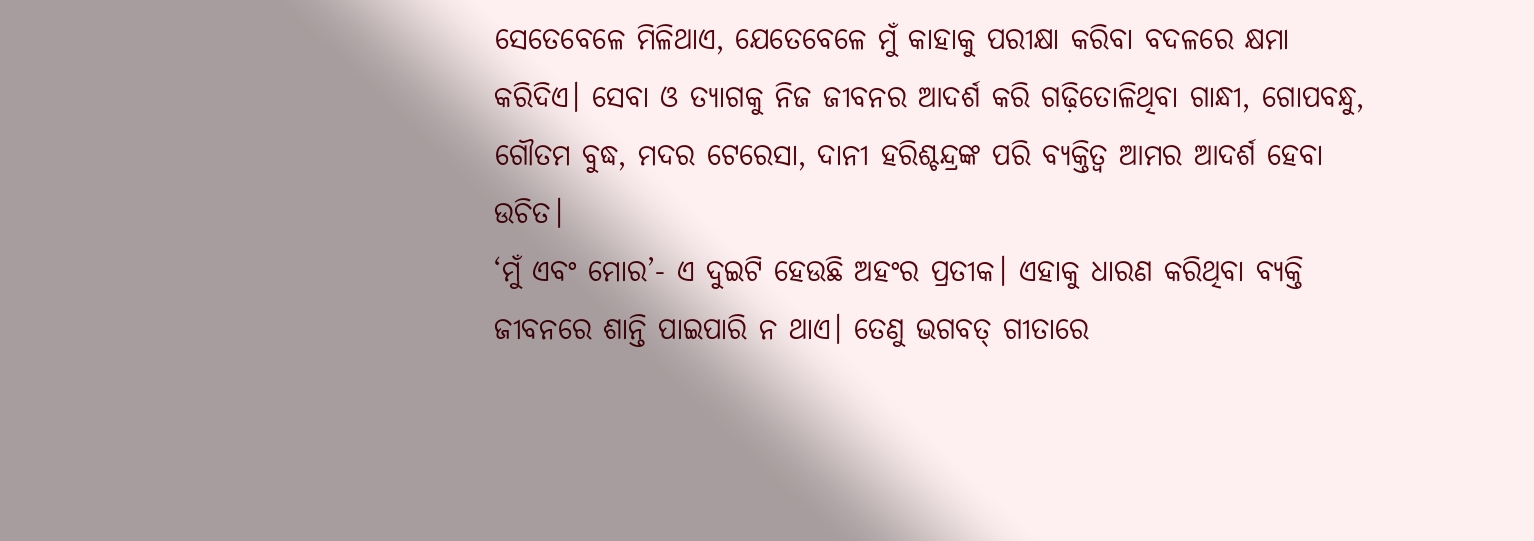ସେତେବେଳେ ମିଳିଥାଏ, ଯେତେବେଳେ ମୁଁ କାହାକୁ ପରୀକ୍ଷା କରିବା ବଦଳରେ କ୍ଷମା କରିଦିଏ। ସେବା ଓ ତ୍ୟାଗକୁ ନିଜ ଜୀବନର ଆଦର୍ଶ କରି ଗଢ଼ିତୋଳିଥିବା ଗାନ୍ଧୀ, ଗୋପବନ୍ଧୁ, ଗୌତମ ବୁଦ୍ଧ, ମଦର ଟେରେସା, ଦାନୀ ହରିଶ୍ଚନ୍ଦ୍ରଙ୍କ ପରି ବ୍ୟକ୍ତିତ୍ୱ ଆମର ଆଦର୍ଶ ହେବା ଉଚିତ।
‘ମୁଁ ଏବଂ ମୋର’- ଏ ଦୁଇଟି ହେଉଛି ଅହଂର ପ୍ରତୀକ। ଏହାକୁ ଧାରଣ କରିଥିବା ବ୍ୟକ୍ତି ଜୀବନରେ ଶାନ୍ତି ପାଇପାରି ନ ଥାଏ। ତେଣୁ ଭଗବତ୍‌ ଗୀତାରେ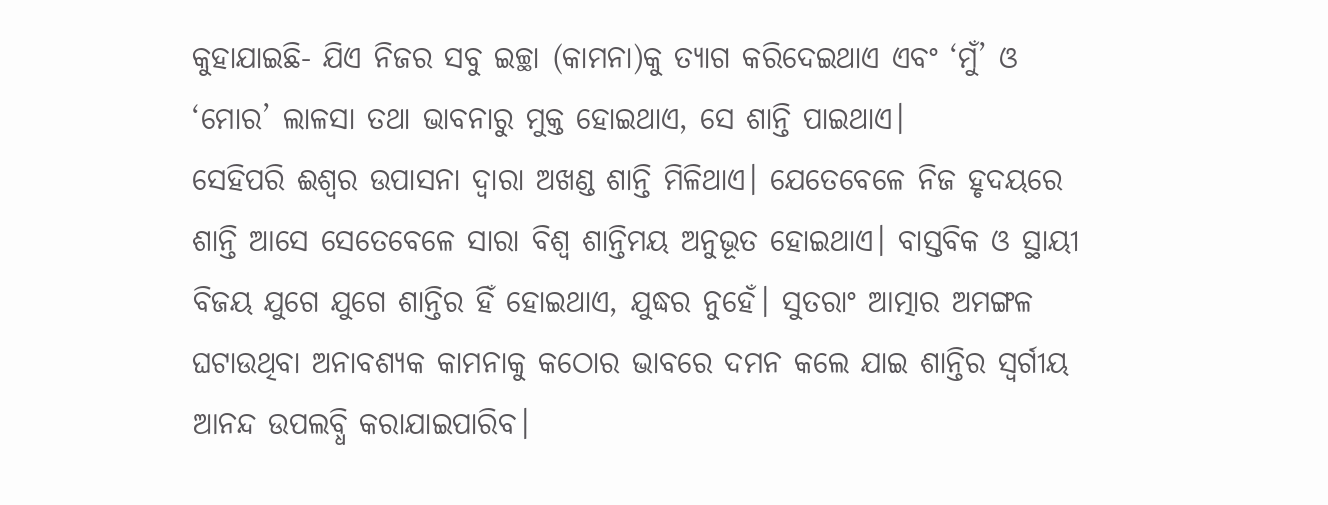କୁହାଯାଇଛି- ଯିଏ ନିଜର ସବୁ ଇଚ୍ଛା (କାମନା)କୁ ତ୍ୟାଗ କରିଦେଇଥାଏ ଏବଂ ‘ମୁଁ’ ଓ ‘ମୋର’ ଲାଳସା ତଥା ଭାବନାରୁ ମୁକ୍ତ ହୋଇଥାଏ, ସେ ଶାନ୍ତି ପାଇଥାଏ।
ସେହିପରି ଈଶ୍ୱର ଉପାସନା ଦ୍ୱାରା ଅଖଣ୍ଡ ଶାନ୍ତି ମିଳିଥାଏ। ଯେତେବେଳେ ନିଜ ହୃଦୟରେ ଶାନ୍ତି ଆସେ ସେତେବେଳେ ସାରା ବିଶ୍ୱ ଶାନ୍ତିମୟ ଅନୁଭୂତ ହୋଇଥାଏ। ବାସ୍ତବିକ ଓ ସ୍ଥାୟୀ ବିଜୟ ଯୁଗେ ଯୁଗେ ଶାନ୍ତିର ହିଁ ହୋଇଥାଏ, ଯୁଦ୍ଧର ନୁହେଁ। ସୁତରାଂ ଆତ୍ମାର ଅମଙ୍ଗଳ ଘଟାଉଥିବା ଅନାବଶ୍ୟକ କାମନାକୁ କଠୋର ଭାବରେ ଦମନ କଲେ ଯାଇ ଶାନ୍ତିର ସ୍ବର୍ଗୀୟ ଆନନ୍ଦ ଉପଲବ୍ଧି କରାଯାଇପାରିବ।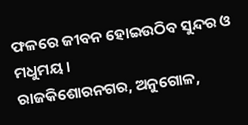ଫଳରେ ଜୀବନ ହୋଇଉଠିବ ସୁନ୍ଦର ଓ ମଧୁମୟ।
ରାଜକିଶୋରନଗର, ଅନୁଗୋଳ,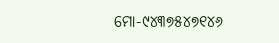ମୋ-୯୪୩୭୫୪୭୧୪୬